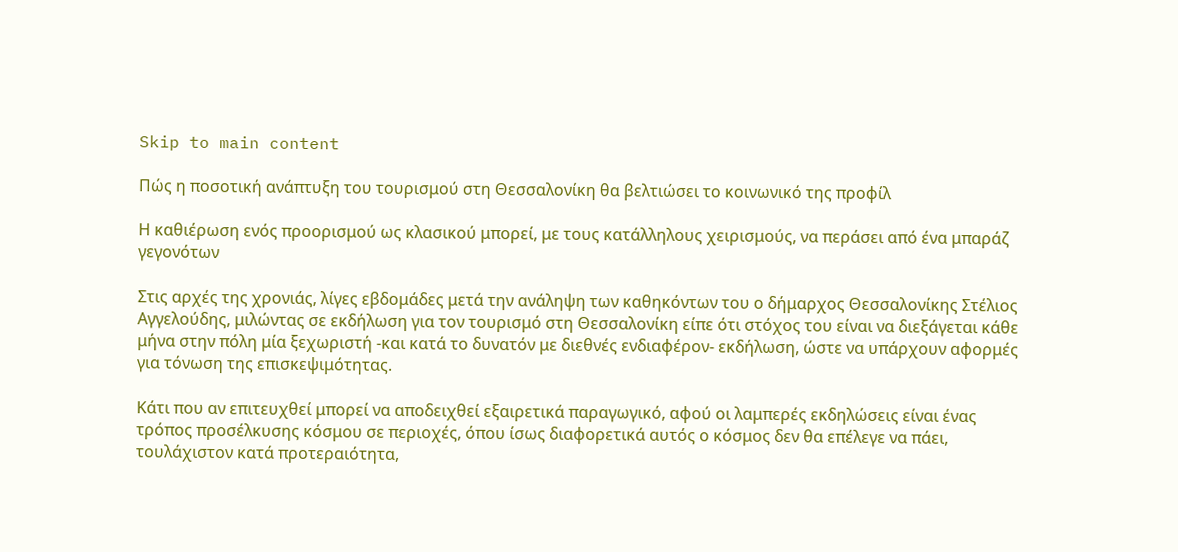Skip to main content

Πώς η ποσοτική ανάπτυξη του τουρισμού στη Θεσσαλονίκη θα βελτιώσει το κοινωνικό της προφίλ

Η καθιέρωση ενός προορισμού ως κλασικού μπορεί, με τους κατάλληλους χειρισμούς, να περάσει από ένα μπαράζ γεγονότων

Στις αρχές της χρονιάς, λίγες εβδομάδες μετά την ανάληψη των καθηκόντων του ο δήμαρχος Θεσσαλονίκης Στέλιος Αγγελούδης, μιλώντας σε εκδήλωση για τον τουρισμό στη Θεσσαλονίκη είπε ότι στόχος του είναι να διεξάγεται κάθε μήνα στην πόλη μία ξεχωριστή -και κατά το δυνατόν με διεθνές ενδιαφέρον- εκδήλωση, ώστε να υπάρχουν αφορμές για τόνωση της επισκεψιμότητας.

Κάτι που αν επιτευχθεί μπορεί να αποδειχθεί εξαιρετικά παραγωγικό, αφού οι λαμπερές εκδηλώσεις είναι ένας τρόπος προσέλκυσης κόσμου σε περιοχές, όπου ίσως διαφορετικά αυτός ο κόσμος δεν θα επέλεγε να πάει, τουλάχιστον κατά προτεραιότητα,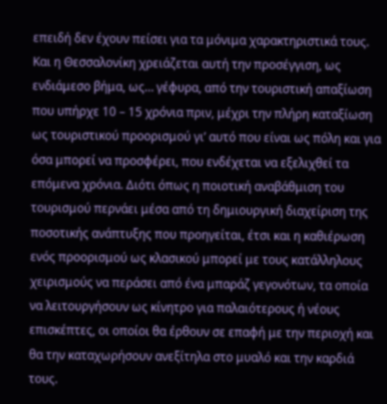επειδή δεν έχουν πείσει για τα μόνιμα χαρακτηριστικά τους. Και η Θεσσαλονίκη χρειάζεται αυτή την προσέγγιση, ως ενδιάμεσο βήμα, ως… γέφυρα, από την τουριστική απαξίωση που υπήρχε 10 – 15 χρόνια πριν, μέχρι την πλήρη καταξίωση ως τουριστικού προορισμού γι’ αυτό που είναι ως πόλη και για όσα μπορεί να προσφέρει, που ενδέχεται να εξελιχθεί τα επόμενα χρόνια. Διότι όπως η ποιοτική αναβάθμιση του τουρισμού περνάει μέσα από τη δημιουργική διαχείριση της ποσοτικής ανάπτυξης που προηγείται, έτσι και η καθιέρωση ενός προορισμού ως κλασικού μπορεί με τους κατάλληλους χειρισμούς να περάσει από ένα μπαράζ γεγονότων, τα οποία να λειτουργήσουν ως κίνητρο για παλαιότερους ή νέους επισκέπτες, οι οποίοι θα έρθουν σε επαφή με την περιοχή και θα την καταχωρήσουν ανεξίτηλα στο μυαλό και την καρδιά τους.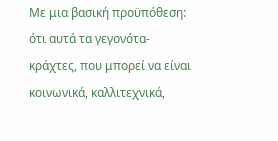Με μια βασική προϋπόθεση: ότι αυτά τα γεγονότα-κράχτες, που μπορεί να είναι κοινωνικά, καλλιτεχνικά,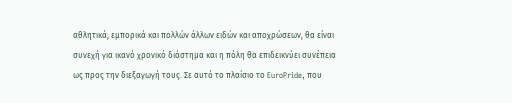αθλητικά, εμπορικά και πολλών άλλων ειδών και αποχρώσεων, θα είναι συνεχή για ικανό χρονικό διάστημα και η πόλη θα επιδεικνύει συνέπεια ως προς την διεξαγωγή τους. Σε αυτό το πλαίσιο το EuroPride, που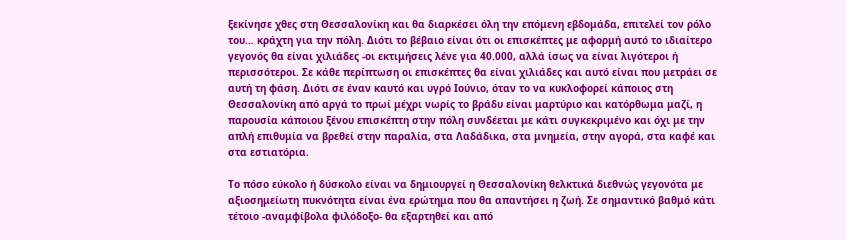ξεκίνησε χθες στη Θεσσαλονίκη και θα διαρκέσει όλη την επόμενη εβδομάδα, επιτελεί τον ρόλο του… κράχτη για την πόλη. Διότι το βέβαιο είναι ότι οι επισκέπτες με αφορμή αυτό το ιδιαίτερο γεγονός θα είναι χιλιάδες -οι εκτιμήσεις λένε για 40.000, αλλά ίσως να είναι λιγότεροι ή περισσότεροι. Σε κάθε περίπτωση οι επισκέπτες θα είναι χιλιάδες και αυτό είναι που μετράει σε αυτή τη φάση. Διότι σε έναν καυτό και υγρό Ιούνιο, όταν το να κυκλοφορεί κάποιος στη Θεσσαλονίκη από αργά το πρωί μέχρι νωρίς το βράδυ είναι μαρτύριο και κατόρθωμα μαζί, η παρουσία κάποιου ξένου επισκέπτη στην πόλη συνδέεται με κάτι συγκεκριμένο και όχι με την απλή επιθυμία να βρεθεί στην παραλία, στα Λαδάδικα, στα μνημεία, στην αγορά, στα καφέ και στα εστιατόρια.

Το πόσο εύκολο ή δύσκολο είναι να δημιουργεί η Θεσσαλονίκη θελκτικά διεθνώς γεγονότα με αξιοσημείωτη πυκνότητα είναι ένα ερώτημα που θα απαντήσει η ζωή. Σε σημαντικό βαθμό κάτι τέτοιο -αναμφίβολα φιλόδοξο- θα εξαρτηθεί και από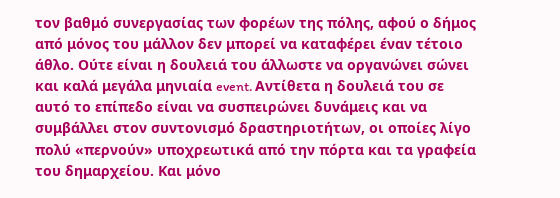τον βαθμό συνεργασίας των φορέων της πόλης, αφού ο δήμος από μόνος του μάλλον δεν μπορεί να καταφέρει έναν τέτοιο άθλο. Ούτε είναι η δουλειά του άλλωστε να οργανώνει σώνει και καλά μεγάλα μηνιαία event. Αντίθετα η δουλειά του σε αυτό το επίπεδο είναι να συσπειρώνει δυνάμεις και να συμβάλλει στον συντονισμό δραστηριοτήτων, οι οποίες λίγο πολύ «περνούν» υποχρεωτικά από την πόρτα και τα γραφεία του δημαρχείου. Και μόνο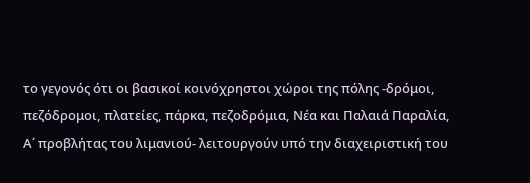το γεγονός ότι οι βασικοί κοινόχρηστοι χώροι της πόλης -δρόμοι, πεζόδρομοι, πλατείες, πάρκα, πεζοδρόμια, Νέα και Παλαιά Παραλία, Α΄ προβλήτας του λιμανιού- λειτουργούν υπό την διαχειριστική του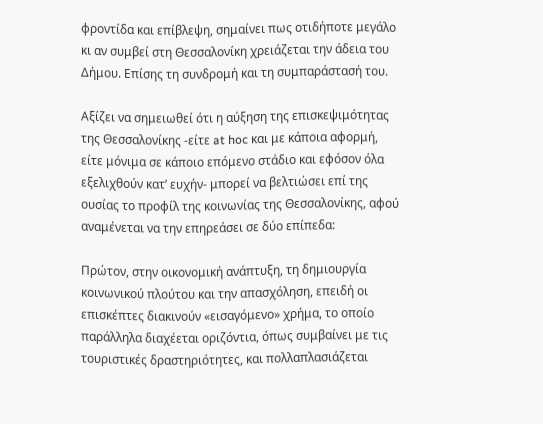φροντίδα και επίβλεψη, σημαίνει πως οτιδήποτε μεγάλο κι αν συμβεί στη Θεσσαλονίκη χρειάζεται την άδεια του Δήμου. Επίσης τη συνδρομή και τη συμπαράστασή του.

Αξίζει να σημειωθεί ότι η αύξηση της επισκεψιμότητας της Θεσσαλονίκης -είτε at hoc και με κάποια αφορμή, είτε μόνιμα σε κάποιο επόμενο στάδιο και εφόσον όλα εξελιχθούν κατ’ ευχήν- μπορεί να βελτιώσει επί της ουσίας το προφίλ της κοινωνίας της Θεσσαλονίκης, αφού αναμένεται να την επηρεάσει σε δύο επίπεδα:

Πρώτον, στην οικονομική ανάπτυξη, τη δημιουργία κοινωνικού πλούτου και την απασχόληση, επειδή οι επισκέπτες διακινούν «εισαγόμενο» χρήμα, το οποίο παράλληλα διαχέεται οριζόντια, όπως συμβαίνει με τις τουριστικές δραστηριότητες, και πολλαπλασιάζεται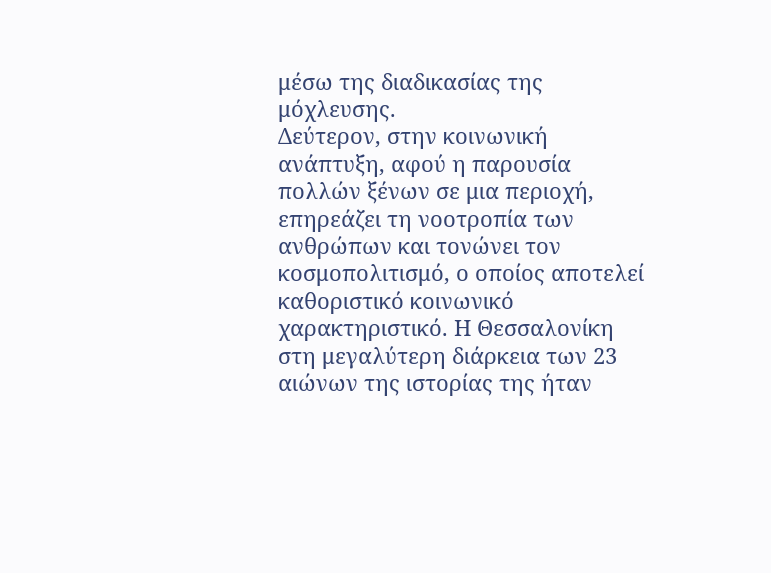μέσω της διαδικασίας της μόχλευσης.
Δεύτερον, στην κοινωνική ανάπτυξη, αφού η παρουσία πολλών ξένων σε μια περιοχή, επηρεάζει τη νοοτροπία των ανθρώπων και τονώνει τον κοσμοπολιτισμό, ο οποίος αποτελεί καθοριστικό κοινωνικό χαρακτηριστικό. Η Θεσσαλονίκη στη μεγαλύτερη διάρκεια των 23 αιώνων της ιστορίας της ήταν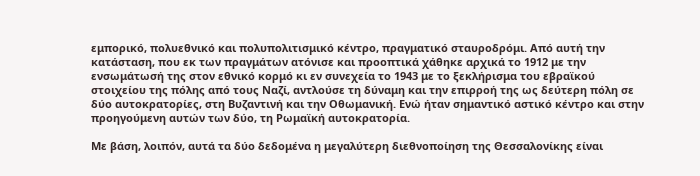εμπορικό, πολυεθνικό και πολυπολιτισμικό κέντρο, πραγματικό σταυροδρόμι. Από αυτή την κατάσταση, που εκ των πραγμάτων ατόνισε και προοπτικά χάθηκε αρχικά το 1912 με την ενσωμάτωσή της στον εθνικό κορμό κι εν συνεχεία το 1943 με το ξεκλήρισμα του εβραϊκού στοιχείου της πόλης από τους Ναζί, αντλούσε τη δύναμη και την επιρροή της ως δεύτερη πόλη σε δύο αυτοκρατορίες, στη Βυζαντινή και την Οθωμανική. Ενώ ήταν σημαντικό αστικό κέντρο και στην προηγούμενη αυτών των δύο, τη Ρωμαϊκή αυτοκρατορία.

Με βάση, λοιπόν, αυτά τα δύο δεδομένα η μεγαλύτερη διεθνοποίηση της Θεσσαλονίκης είναι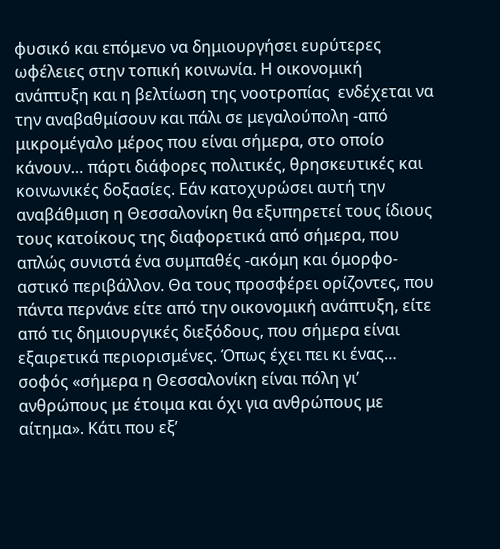φυσικό και επόμενο να δημιουργήσει ευρύτερες ωφέλειες στην τοπική κοινωνία. Η οικονομική ανάπτυξη και η βελτίωση της νοοτροπίας  ενδέχεται να την αναβαθμίσουν και πάλι σε μεγαλούπολη -από μικρομέγαλο μέρος που είναι σήμερα, στο οποίο κάνουν… πάρτι διάφορες πολιτικές, θρησκευτικές και κοινωνικές δοξασίες. Εάν κατοχυρώσει αυτή την αναβάθμιση η Θεσσαλονίκη θα εξυπηρετεί τους ίδιους τους κατοίκους της διαφορετικά από σήμερα, που απλώς συνιστά ένα συμπαθές -ακόμη και όμορφο- αστικό περιβάλλον. Θα τους προσφέρει ορίζοντες, που πάντα περνάνε είτε από την οικονομική ανάπτυξη, είτε από τις δημιουργικές διεξόδους, που σήμερα είναι εξαιρετικά περιορισμένες. Όπως έχει πει κι ένας… σοφός «σήμερα η Θεσσαλονίκη είναι πόλη γι’ ανθρώπους με έτοιμα και όχι για ανθρώπους με αίτημα». Κάτι που εξ’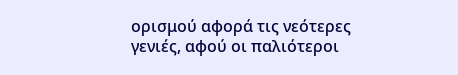ορισμού αφορά τις νεότερες γενιές, αφού οι παλιότεροι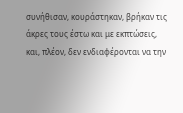συνήθισαν, κουράστηκαν, βρήκαν τις άκρες τους έστω και με εκπτώσεις, και, πλέον, δεν ενδιαφέρονται να την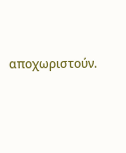αποχωριστούν.